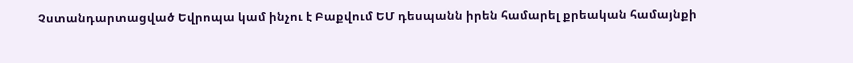Չստանդարտացված Եվրոպա կամ ինչու է Բաքվում ԵՄ դեսպանն իրեն համարել քրեական համայնքի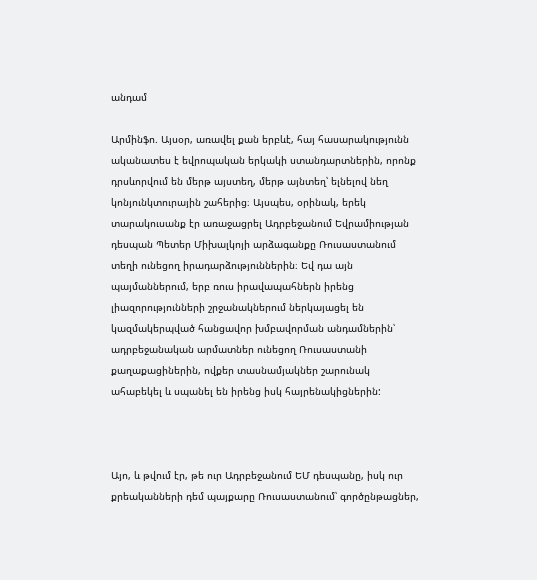անդամ

Արմինֆո. Այսօր, առավել քան երբևէ, հայ հասարակությունն ականատես է եվրոպական երկակի ստանդարտներին, որոնք դրսևորվում են մերթ այստեղ, մերթ այնտեղ՝ ելնելով նեղ կոնյունկտուրային շահերից։ Այսպես, օրինակ, երեկ տարակուսանք էր առաջացրել Ադրբեջանում Եվրամիության դեսպան Պետեր Միխալկոյի արձագանքը Ռուսաստանում տեղի ունեցող իրադարձություններին։ Եվ դա այն պայմաններում, երբ ռուս իրավապահներն իրենց լիազորությունների շրջանակներում ներկայացել են կազմակերպված հանցավոր խմբավորման անդամներին՝ ադրբեջանական արմատներ ունեցող Ռուսաստանի քաղաքացիներին, ովքեր տասնամյակներ շարունակ ահաբեկել և սպանել են իրենց իսկ հայրենակիցներին:



Այո, և թվում էր, թե ուր Ադրբեջանում ԵՄ դեսպանը, իսկ ուր քրեականների դեմ պայքարը Ռուսաստանում՝ գործընթացներ,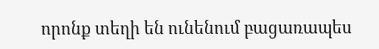որոնք տեղի են ունենում բացառապես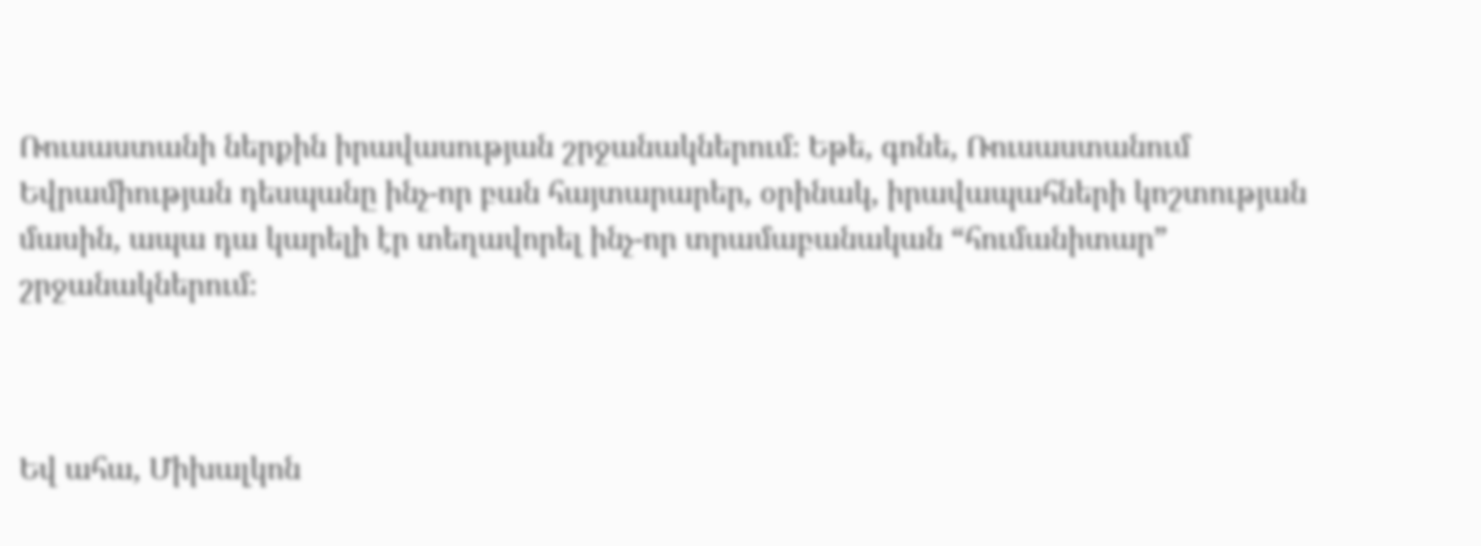Ռուսաստանի ներքին իրավասության շրջանակներում։ Եթե, գոնե, Ռուսաստանում Եվրամիության դեսպանը ինչ-որ բան հայտարարեր, օրինակ, իրավապահների կոշտության մասին, ապա դա կարելի էր տեղավորել ինչ-որ տրամաբանական “հումանիտար” շրջանակներում։



Եվ ահա, Միխալկոն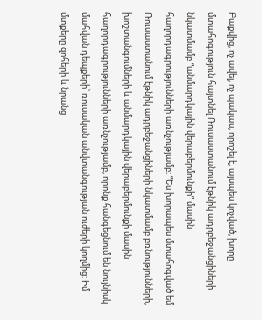Բաքվից, ոչ ավել, ոչ պակաս, որոշել է, այսպես կոչված, խորը մտահոգություն հայտնել Ռուսաստանում էթնիկ ադրբեջանցիների նկատմամբ “անմարդկային վերաբերմունքի” մասին հաղորդագրությունների առնչությամբ։ “Ես խորապես մտահոգված եմ Ռուսաստանում էթնիկ ադրբեջանցիների նկատմամբ բռնությունների, խոշտանգումների և անմարդկային վերաբերմունքի մասին հաղորդագրությունների առնչությամբ, որոնք հանգեցնում են նույնիսկ մահվան դեպքերի՝ ռուսական անվտանգության ուժերի կողմից: Իմ մտքերը զոհերի և նրանց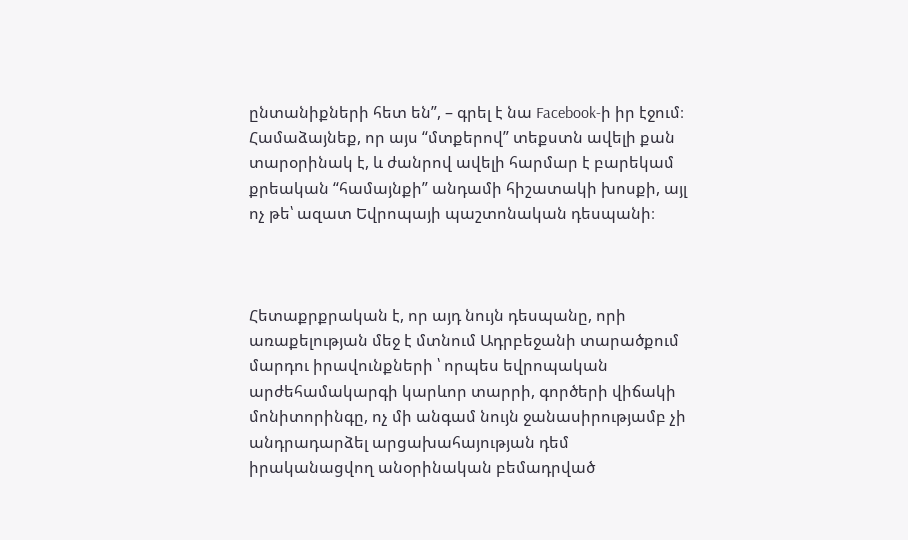ընտանիքների հետ են”, – գրել է նա Facebook-ի իր էջում։ Համաձայնեք, որ այս “մտքերով” տեքստն ավելի քան տարօրինակ է, և ժանրով ավելի հարմար է բարեկամ քրեական “համայնքի” անդամի հիշատակի խոսքի, այլ ոչ թե՝ ազատ Եվրոպայի պաշտոնական դեսպանի։



Հետաքրքրական է, որ այդ նույն դեսպանը, որի առաքելության մեջ է մտնում Ադրբեջանի տարածքում մարդու իրավունքների ՝ որպես եվրոպական արժեհամակարգի կարևոր տարրի, գործերի վիճակի մոնիտորինգը, ոչ մի անգամ նույն ջանասիրությամբ չի անդրադարձել արցախահայության դեմ իրականացվող անօրինական բեմադրված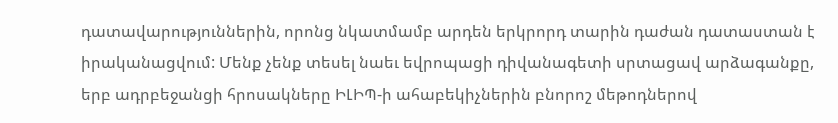դատավարություններին, որոնց նկատմամբ արդեն երկրորդ տարին դաժան դատաստան է իրականացվում: Մենք չենք տեսել նաեւ եվրոպացի դիվանագետի սրտացավ արձագանքը, երբ ադրբեջանցի հրոսակները ԻԼԻՊ-ի ահաբեկիչներին բնորոշ մեթոդներով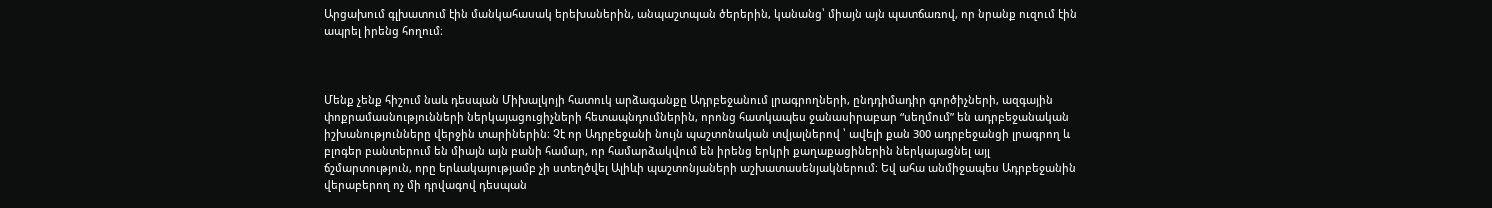Արցախում գլխատում էին մանկահասակ երեխաներին, անպաշտպան ծերերին, կանանց՝ միայն այն պատճառով, որ նրանք ուզում էին ապրել իրենց հողում։



Մենք չենք հիշում նաև դեսպան Միխալկոյի հատուկ արձագանքը Ադրբեջանում լրագրողների, ընդդիմադիր գործիչների, ազգային փոքրամասնությունների ներկայացուցիչների հետապնդումներին, որոնց հատկապես ջանասիրաբար “սեղմում” են ադրբեջանական իշխանությունները վերջին տարիներին։ Չէ որ Ադրբեջանի նույն պաշտոնական տվյալներով ՝ ավելի քան 300 ադրբեջանցի լրագրող և բլոգեր բանտերում են միայն այն բանի համար, որ համարձակվում են իրենց երկրի քաղաքացիներին ներկայացնել այլ ճշմարտություն, որը երևակայությամբ չի ստեղծվել Ալիևի պաշտոնյաների աշխատասենյակներում։ Եվ ահա անմիջապես Ադրբեջանին վերաբերող ոչ մի դրվագով դեսպան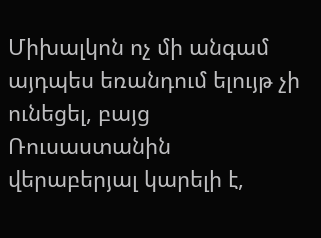Միխալկոն ոչ մի անգամ այդպես եռանդում ելույթ չի ունեցել, բայց Ռուսաստանին վերաբերյալ կարելի է,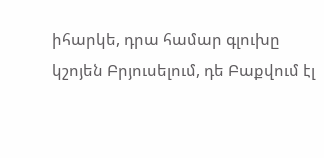իհարկե, դրա համար գլուխը կշոյեն Բրյուսելում, դե Բաքվում էլ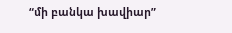“մի բանկա խավիար”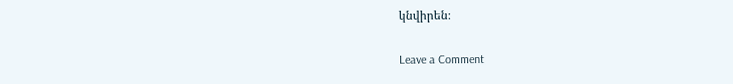կնվիրեն։

Leave a Comment